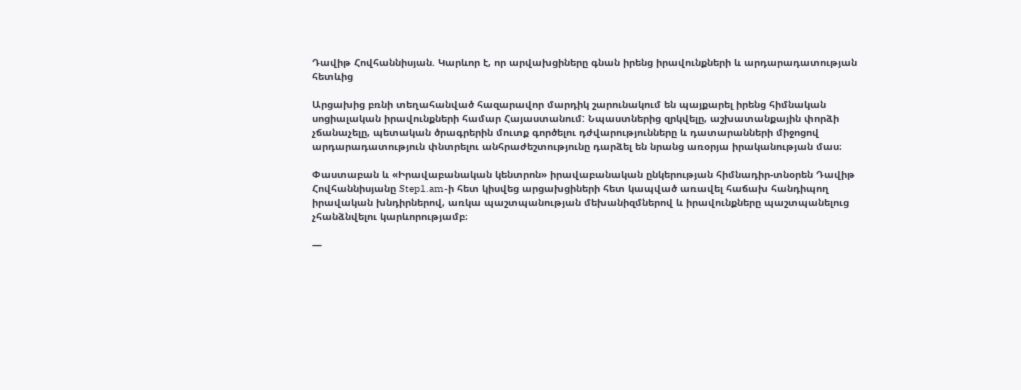Դավիթ Հովհաննիսյան. Կարևոր է, որ արվախցիները գնան իրենց իրավունքների և արդարադատության հետևից

Արցախից բռնի տեղահանված հազարավոր մարդիկ շարունակում են պայքարել իրենց հիմնական սոցիալական իրավունքների համար Հայաստանում: Նպաստներից զրկվելը, աշխատանքային փորձի չճանաչելը, պետական ծրագրերին մուտք գործելու դժվարությունները և դատարանների միջոցով արդարադատություն փնտրելու անհրաժեշտությունը դարձել են նրանց առօրյա իրականության մաս։

Փաստաբան և «Իրավաբանական կենտրոն» իրավաբանական ընկերության հիմնադիր-տնօրեն Դավիթ Հովհաննիսյանը Step1.am-ի հետ կիսվեց արցախցիների հետ կապված առավել հաճախ հանդիպող իրավական խնդիրներով, առկա պաշտպանության մեխանիզմներով և իրավունքները պաշտպանելուց չհանձնվելու կարևորությամբ։

—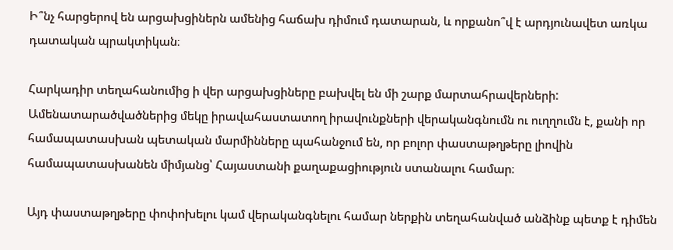Ի՞նչ հարցերով են արցախցիներն ամենից հաճախ դիմում դատարան, և որքանո՞վ է արդյունավետ առկա դատական պրակտիկան։

Հարկադիր տեղահանումից ի վեր արցախցիները բախվել են մի շարք մարտահրավերների: Ամենատարածվածներից մեկը իրավահաստատող իրավունքների վերականգնումն ու ուղղումն է, քանի որ համապատասխան պետական մարմինները պահանջում են, որ բոլոր փաստաթղթերը լիովին համապատասխանեն միմյանց՝ Հայաստանի քաղաքացիություն ստանալու համար։

Այդ փաստաթղթերը փոփոխելու կամ վերականգնելու համար ներքին տեղահանված անձինք պետք է դիմեն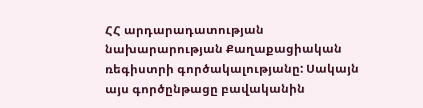ՀՀ արդարադատության նախարարության Քաղաքացիական ռեգիստրի գործակալությանը: Սակայն այս գործընթացը բավականին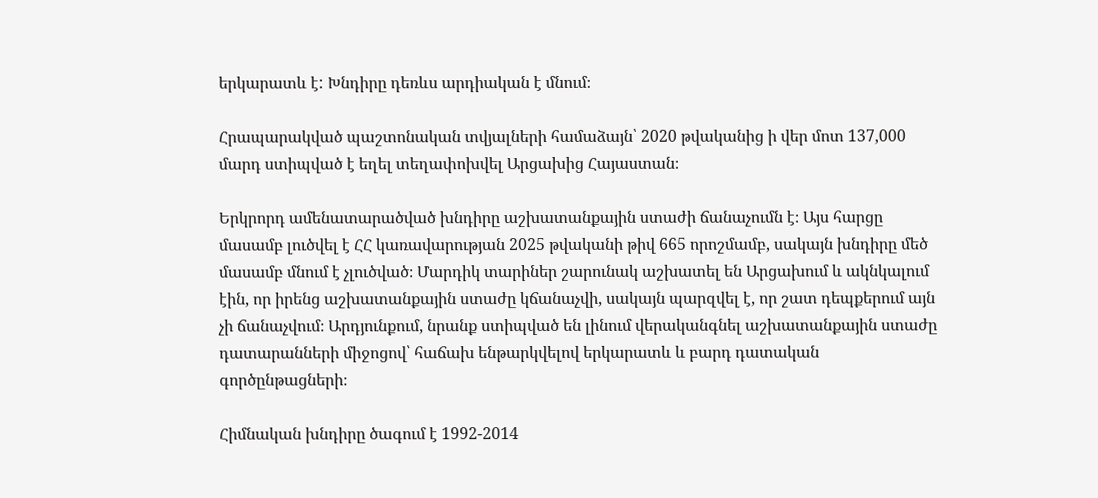երկարատև է: Խնդիրը դեռևս արդիական է մնում։

Հրապարակված պաշտոնական տվյալների համաձայն՝ 2020 թվականից ի վեր մոտ 137,000 մարդ ստիպված է եղել տեղափոխվել Արցախից Հայաստան։

Երկրորդ ամենատարածված խնդիրը աշխատանքային ստաժի ճանաչումն է։ Այս հարցը մասամբ լուծվել է ՀՀ կառավարության 2025 թվականի թիվ 665 որոշմամբ, սակայն խնդիրը մեծ մասամբ մնում է չլուծված։ Մարդիկ տարիներ շարունակ աշխատել են Արցախում և ակնկալում էին, որ իրենց աշխատանքային ստաժը կճանաչվի, սակայն պարզվել է, որ շատ դեպքերում այն չի ճանաչվում։ Արդյունքում, նրանք ստիպված են լինում վերականգնել աշխատանքային ստաժը դատարանների միջոցով՝ հաճախ ենթարկվելով երկարատև և բարդ դատական գործընթացների։

Հիմնական խնդիրը ծագում է 1992-2014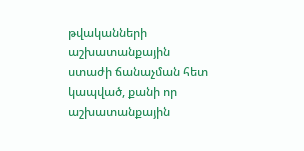թվականների աշխատանքային ստաժի ճանաչման հետ կապված, քանի որ աշխատանքային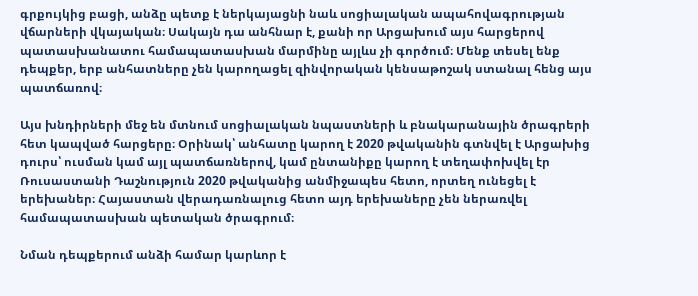գրքույկից բացի, անձը պետք է ներկայացնի նաև սոցիալական ապահովագրության վճարների վկայական։ Սակայն դա անհնար է, քանի որ Արցախում այս հարցերով պատասխանատու համապատասխան մարմինը այլևս չի գործում։ Մենք տեսել ենք դեպքեր, երբ անհատները չեն կարողացել զինվորական կենսաթոշակ ստանալ հենց այս պատճառով։

Այս խնդիրների մեջ են մտնում սոցիալական նպաստների և բնակարանային ծրագրերի հետ կապված հարցերը։ Օրինակ՝ անհատը կարող է 2020 թվականին գտնվել է Արցախից դուրս՝ ուսման կամ այլ պատճառներով, կամ ընտանիքը կարող է տեղափոխվել էր Ռուսաստանի Դաշնություն 2020 թվականից անմիջապես հետո, որտեղ ունեցել է երեխաներ։ Հայաստան վերադառնալուց հետո այդ երեխաները չեն ներառվել համապատասխան պետական ծրագրում։

Նման դեպքերում անձի համար կարևոր է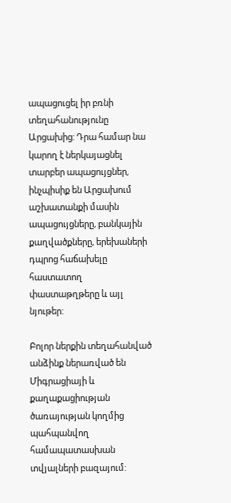ապացուցել իր բռնի տեղահանությունը Արցախից: Դրա համար նա կարող է ներկայացնել տարբեր ապացույցներ, ինչպիսիք են Արցախում աշխատանքի մասին ապացույցները, բանկային քաղվածքները, երեխաների դպրոց հաճախելը հաստատող փաստաթղթերը և այլ նյութեր:

Բոլոր ներքին տեղահանված անձինք ներառված են Միգրացիայի և քաղաքացիության ծառայության կողմից պահպանվող համապատասխան տվյալների բազայում: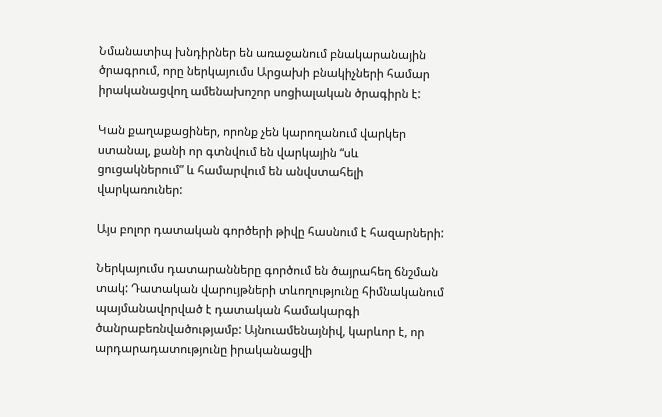Նմանատիպ խնդիրներ են առաջանում բնակարանային ծրագրում, որը ներկայումս Արցախի բնակիչների համար իրականացվող ամենախոշոր սոցիալական ծրագիրն է:

Կան քաղաքացիներ, որոնք չեն կարողանում վարկեր ստանալ, քանի որ գտնվում են վարկային “սև ցուցակներում” և համարվում են անվստահելի վարկառուներ:

Այս բոլոր դատական գործերի թիվը հասնում է հազարների:

Ներկայումս դատարանները գործում են ծայրահեղ ճնշման տակ: Դատական վարույթների տևողությունը հիմնականում պայմանավորված է դատական համակարգի ծանրաբեռնվածությամբ: Այնուամենայնիվ, կարևոր է, որ արդարադատությունը իրականացվի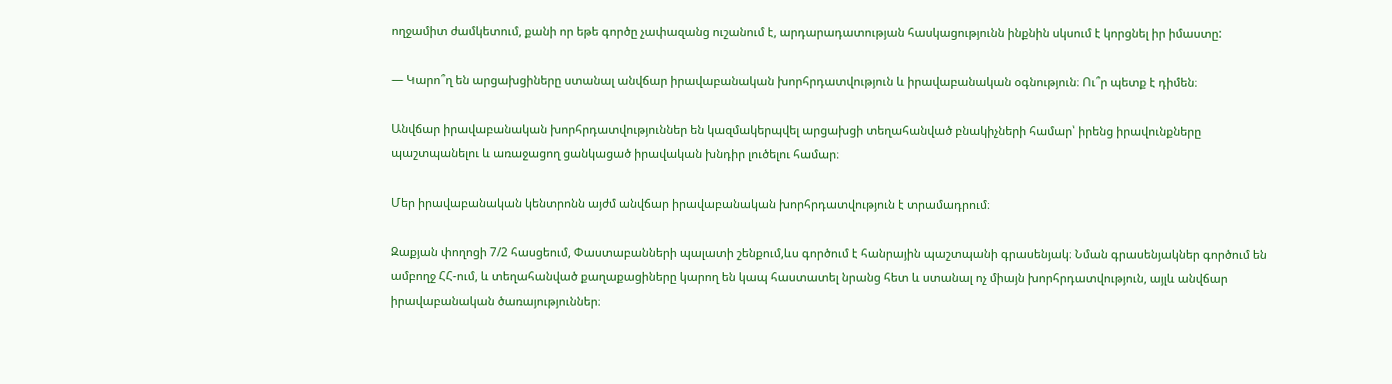ողջամիտ ժամկետում, քանի որ եթե գործը չափազանց ուշանում է, արդարադատության հասկացությունն ինքնին սկսում է կորցնել իր իմաստը:

— Կարո՞ղ են արցախցիները ստանալ անվճար իրավաբանական խորհրդատվություն և իրավաբանական օգնություն։ Ու՞ր պետք է դիմեն։

Անվճար իրավաբանական խորհրդատվություններ են կազմակերպվել արցախցի տեղահանված բնակիչների համար՝ իրենց իրավունքները պաշտպանելու և առաջացող ցանկացած իրավական խնդիր լուծելու համար։

Մեր իրավաբանական կենտրոնն այժմ անվճար իրավաբանական խորհրդատվություն է տրամադրում։

Զաքյան փողոցի 7/2 հասցեում, Փաստաբանների պալատի շենքում,ևս գործում է հանրային պաշտպանի գրասենյակ։ Նման գրասենյակներ գործում են ամբողջ ՀՀ-ում, և տեղահանված քաղաքացիները կարող են կապ հաստատել նրանց հետ և ստանալ ոչ միայն խորհրդատվություն, այլև անվճար իրավաբանական ծառայություններ։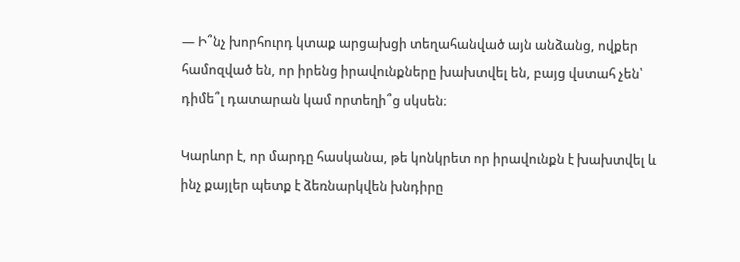— Ի՞նչ խորհուրդ կտաք արցախցի տեղահանված այն անձանց, ովքեր համոզված են, որ իրենց իրավունքները խախտվել են, բայց վստահ չեն՝ դիմե՞լ դատարան կամ որտեղի՞ց սկսեն։

Կարևոր է, որ մարդը հասկանա, թե կոնկրետ որ իրավունքն է խախտվել և ինչ քայլեր պետք է ձեռնարկվեն խնդիրը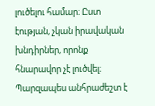լուծելու համար։ Ըստ էության, չկան իրավական խնդիրներ, որոնք հնարավոր չէ լուծվել։ Պարզապես անհրաժեշտ է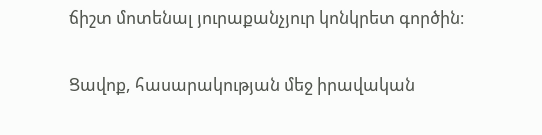ճիշտ մոտենալ յուրաքանչյուր կոնկրետ գործին։

Ցավոք, հասարակության մեջ իրավական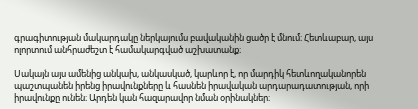գրագիտության մակարդակը ներկայումս բավականին ցածր է մնում։ Հետևաբար, այս ոլորտում անհրաժեշտ է համակարգված աշխատանք։

Սակայն այս ամենից անկախ, անկասկած, կարևոր է, որ մարդիկ հետևողականորեն պաշտպանեն իրենց իրավունքները և հասնեն իրավական արդարադատության, որի իրավունքը ունեն։ Արդեն կան հազարավոր նման օրինակներ։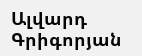Ալվարդ Գրիգորյան